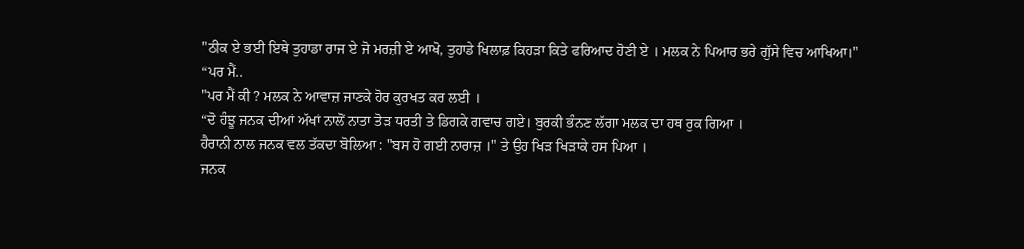"ਠੀਕ ਏ ਭਈ ਇਥੇ ਤੁਹਾਡਾ ਰਾਜ ਏ ਜੋ ਮਰਜ਼ੀ ਏ ਆਖੋ, ਤੁਹਾਡੇ ਖਿਲਾਫ਼ ਕਿਹੜਾ ਕਿਤੇ ਫਰਿਆਦ ਹੋਣੀ ਏ । ਮਲਕ ਨੇ ਪਿਆਰ ਭਰੇ ਗੁੱਸੇ ਵਿਚ ਆਖਿਆ।"
“ਪਰ ਮੈਂ..
"ਪਰ ਮੈਂ ਕੀ ? ਮਲਕ ਨੇ ਆਵਾਜ਼ ਜਾਣਕੇ ਹੋਰ ਕੁਰਖਤ ਕਰ ਲਈ ।
“ਦੋ ਹੰਝੂ ਜਨਕ ਦੀਆਂ ਅੱਖਾਂ ਨਾਲੋਂ ਨਾਤਾ ਤੋੜ ਧਰਤੀ ਤੇ ਡਿਗਕੇ ਗਵਾਚ ਗਏ। ਬੁਰਕੀ ਭੰਨਣ ਲੱਗਾ ਮਲਕ ਦਾ ਹਥ ਰੁਕ ਗਿਆ ।
ਹੈਰਾਨੀ ਨਾਲ ਜਨਕ ਵਲ ਤੱਕਦਾ ਬੋਲਿਆ : "ਬਸ ਹੋ ਗਈ ਨਾਰਾਜ਼ ।" ਤੇ ਉਹ ਖਿੜ ਖਿੜਾਕੇ ਹਸ ਪਿਆ ।
ਜਨਕ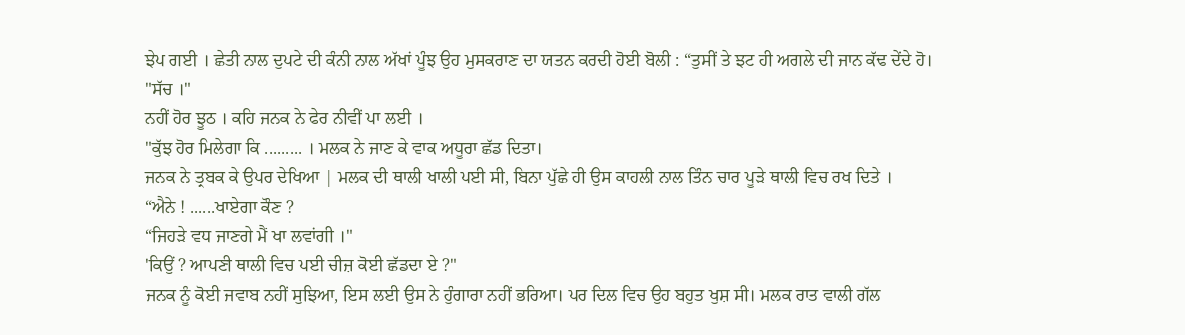ਝੇਪ ਗਈ । ਛੇਤੀ ਨਾਲ ਦੁਪਟੇ ਦੀ ਕੰਨੀ ਨਾਲ ਅੱਖਾਂ ਪੂੰਝ ਉਹ ਮੁਸਕਰਾਣ ਦਾ ਯਤਨ ਕਰਦੀ ਹੋਈ ਬੋਲੀ : “ਤੁਸੀਂ ਤੇ ਝਟ ਹੀ ਅਗਲੇ ਦੀ ਜਾਨ ਕੱਢ ਦੇਂਦੇ ਹੋ।
"ਸੱਚ ।"
ਨਹੀਂ ਹੋਰ ਝੂਠ । ਕਹਿ ਜਨਕ ਨੇ ਫੇਰ ਨੀਵੀਂ ਪਾ ਲਈ ।
"ਕੁੱਝ ਹੋਰ ਮਿਲੇਗਾ ਕਿ ......... । ਮਲਕ ਨੇ ਜਾਣ ਕੇ ਵਾਕ ਅਧੂਰਾ ਛੱਡ ਦਿਤਾ।
ਜਨਕ ਨੇ ਤ੍ਰਬਕ ਕੇ ਉਪਰ ਦੇਖਿਆ | ਮਲਕ ਦੀ ਥਾਲੀ ਖਾਲੀ ਪਈ ਸੀ, ਬਿਨਾ ਪੁੱਛੇ ਹੀ ਉਸ ਕਾਹਲੀ ਨਾਲ ਤਿੰਨ ਚਾਰ ਪੂੜੇ ਥਾਲੀ ਵਿਚ ਰਖ ਦਿਤੇ ।
“ਐਨੇ ! ......ਖਾਏਗਾ ਕੌਣ ?
“ਜਿਹੜੇ ਵਧ ਜਾਣਗੇ ਮੈਂ ਖਾ ਲਵਾਂਗੀ ।"
'ਕਿਉਂ ? ਆਪਣੀ ਥਾਲੀ ਵਿਚ ਪਈ ਚੀਜ਼ ਕੋਈ ਛੱਡਦਾ ਏ ?"
ਜਨਕ ਨੂੰ ਕੋਈ ਜਵਾਬ ਨਹੀਂ ਸੁਝਿਆ, ਇਸ ਲਈ ਉਸ ਨੇ ਹੁੰਗਾਰਾ ਨਹੀਂ ਭਰਿਆ। ਪਰ ਦਿਲ ਵਿਚ ਉਹ ਬਹੁਤ ਖੁਸ਼ ਸੀ। ਮਲਕ ਰਾਤ ਵਾਲੀ ਗੱਲ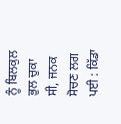ਨੂੰ ਬਿਲਕੁਲ ਭੁਲ ਚੁਕਾ ਸੀ, ਜਨਕ ਸੋਚਣ ਲਗ ਪਈ : ਕਿੱਡਾ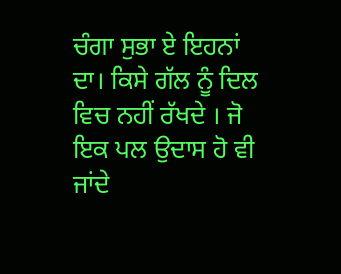ਚੰਗਾ ਸੁਭਾ ਏ ਇਹਨਾਂ ਦਾ। ਕਿਸੇ ਗੱਲ ਨੂੰ ਦਿਲ ਵਿਚ ਨਹੀਂ ਰੱਖਦੇ । ਜੋ ਇਕ ਪਲ ਉਦਾਸ ਹੋ ਵੀ ਜਾਂਦੇ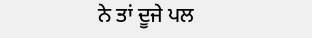ਨੇ ਤਾਂ ਦੂਜੇ ਪਲ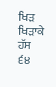ਖਿੜ ਖਿੜਾਕੇ ਹੱਸ
੬੪